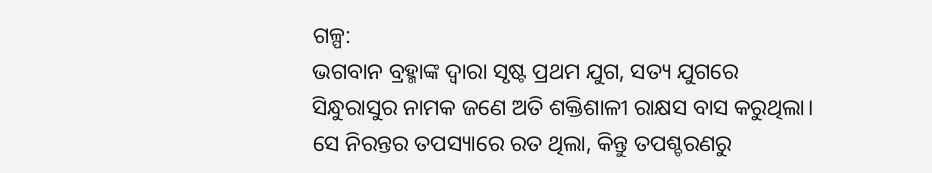ଗଳ୍ପ:
ଭଗବାନ ବ୍ରହ୍ମାଙ୍କ ଦ୍ୱାରା ସୃଷ୍ଟ ପ୍ରଥମ ଯୁଗ, ସତ୍ୟ ଯୁଗରେ ସିନ୍ଧୁରାସୁର ନାମକ ଜଣେ ଅତି ଶକ୍ତିଶାଳୀ ରାକ୍ଷସ ବାସ କରୁଥିଲା। ସେ ନିରନ୍ତର ତପସ୍ୟାରେ ରତ ଥିଲା, କିନ୍ତୁ ତପଶ୍ଚରଣରୁ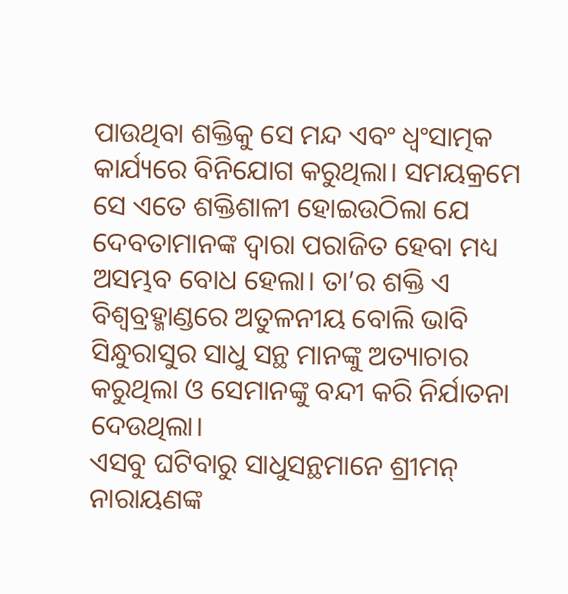ପାଉଥିବା ଶକ୍ତିକୁ ସେ ମନ୍ଦ ଏବଂ ଧ୍ବଂସାତ୍ମକ କାର୍ଯ୍ୟରେ ବିନିଯୋଗ କରୁଥିଲା। ସମୟକ୍ରମେ ସେ ଏତେ ଶକ୍ତିଶାଳୀ ହୋଇଉଠିଲା ଯେ ଦେବତାମାନଙ୍କ ଦ୍ୱାରା ପରାଜିତ ହେବା ମଧ୍ୟ ଅସମ୍ଭବ ବୋଧ ହେଲା। ତା’ର ଶକ୍ତି ଏ ବିଶ୍ବବ୍ରହ୍ମାଣ୍ଡରେ ଅତୁଳନୀୟ ବୋଲି ଭାବି ସିନ୍ଧୁରାସୁର ସାଧୁ ସନ୍ଥ ମାନଙ୍କୁ ଅତ୍ୟାଚାର କରୁଥିଲା ଓ ସେମାନଙ୍କୁ ବନ୍ଦୀ କରି ନିର୍ଯାତନା ଦେଉଥିଲା।
ଏସବୁ ଘଟିବାରୁ ସାଧୁସନ୍ଥମାନେ ଶ୍ରୀମନ୍ ନାରାୟଣଙ୍କ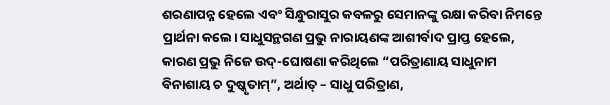ଶରଣାପନ୍ନ ହେଲେ ଏବଂ ସିନ୍ଧୁରାସୁର କବଳରୁ ସେମାନଙ୍କୁ ରକ୍ଷା କରିବା ନିମନ୍ତେ ପ୍ରାର୍ଥନା କଲେ। ସାଧୁସନ୍ଥଗଣ ପ୍ରଭୁ ନାରାୟଣଙ୍କ ଆଶୀର୍ବାଦ ପ୍ରାପ୍ତ ହେଲେ, କାରଣ ପ୍ରଭୁ ନିଜେ ଉଦ୍-ଘୋଷଣା କରିଥିଲେ “ପରିତ୍ରାଣାୟ ସାଧୁନାମ ବିନାଶାୟ ଚ ଦୁଷ୍କୃତାମ୍”, ଅର୍ଥାତ୍ – ସାଧୁ ପରିତ୍ରାଣ,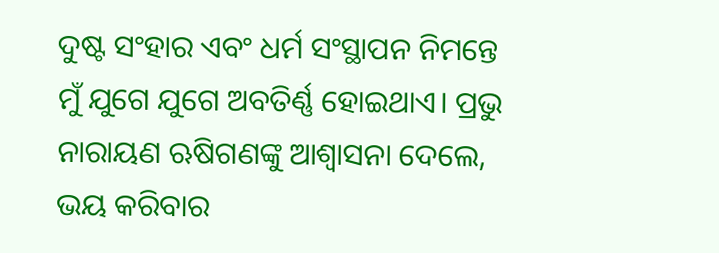ଦୁଷ୍ଟ ସଂହାର ଏବଂ ଧର୍ମ ସଂସ୍ଥାପନ ନିମନ୍ତେ ମୁଁ ଯୁଗେ ଯୁଗେ ଅବତିର୍ଣ୍ଣ ହୋଇଥାଏ। ପ୍ରଭୁ ନାରାୟଣ ଋଷିଗଣଙ୍କୁ ଆଶ୍ବାସନା ଦେଲେ, ଭୟ କରିବାର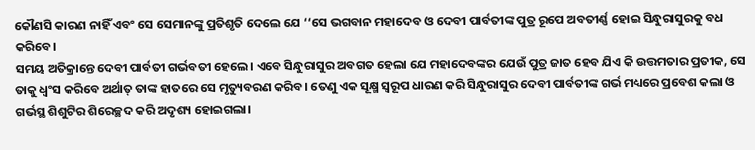କୌଣସି କାରଣ ନାହିଁ ଏବଂ ସେ ସେମାନଙ୍କୁ ପ୍ରତିଶୃତି ଦେଲେ ଯେ ‘‘ସେ ଭଗବାନ ମହାଦେବ ଓ ଦେବୀ ପାର୍ବତୀଙ୍କ ପୁତ୍ର ରୂପେ ଅବତୀର୍ଣ୍ଣ ହୋଇ ସିନ୍ଧୁରାସୁରକୁ ବଧ କରିବେ।
ସମୟ ଅତିକ୍ରାନ୍ତେ ଦେବୀ ପାର୍ବତୀ ଗର୍ଭବତୀ ହେଲେ। ଏବେ ସିନ୍ଧୁରାସୁର ଅବଗତ ହେଲା ଯେ ମହାଦେବଙ୍କର ଯେଉଁ ପୁତ୍ର ଜାତ ହେବ ଯିଏ କି ଉତ୍ତମତାର ପ୍ରତୀକ, ସେ ତାକୁ ଧ୍ଵଂସ କରିବେ ଅର୍ଥାତ୍ ତାଙ୍କ ହାତରେ ସେ ମୃତ୍ୟୁବରଣ କରିବ। ତେଣୁ ଏକ ସୂକ୍ଷ୍ମ ସ୍ଵରୂପ ଧାରଣ କରି ସିନ୍ଧୁରାସୁର ଦେବୀ ପାର୍ବତୀଙ୍କ ଗର୍ଭ ମଧ୍ୟରେ ପ୍ରବେଶ କଲା ଓ ଗର୍ଭସ୍ଥ ଶିଶୁଟିର ଶିରେଚ୍ଛଦ କରି ଅଦୃଶ୍ୟ ହୋଇଗଲା।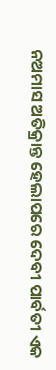ନଅମାସ ଅତିକ୍ରାନ୍ତ ହେଲାପରେ ଦେବୀ ପାର୍ବତୀ ଏକ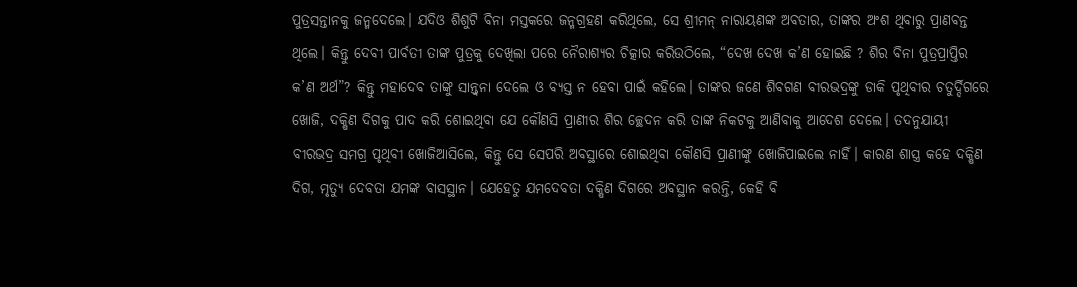ପୁତ୍ରସନ୍ତାନକୁ ଜନ୍ମଦେଲେ। ଯଦିଓ ଶିଶୁଟି ବିନା ମସ୍ତକରେ ଜନ୍ମଗ୍ରହଣ କରିଥିଲେ, ସେ ଶ୍ରୀମନ୍ ନାରାୟଣଙ୍କ ଅବତାର, ତାଙ୍କର ଅଂଶ ଥିବାରୁ ପ୍ରାଣବନ୍ତ ଥିଲେ। କିନ୍ତୁ ଦେବୀ ପାର୍ବତୀ ତାଙ୍କ ପୁତ୍ରକୁ ଦେଖିଲା ପରେ ନୈରାଶ୍ୟର ଚିତ୍କାର କରିଉଠିଲେ, “ଦେଖ ଦେଖ କ’ଣ ହୋଇଛି ? ଶିର ବିନା ପୁତ୍ରପ୍ରାପ୍ତିର କ’ଣ ଅର୍ଥ”? କିନ୍ତୁ ମହାଦେବ ତାଙ୍କୁ ସାନ୍ତ୍ବନା ଦେଲେ ଓ ବ୍ୟସ୍ତ ନ ହେବା ପାଇଁ କହିଲେ। ତାଙ୍କର ଜଣେ ଶିବଗଣ ବୀରଭଦ୍ରଙ୍କୁ ଡାକି ପୃଥିବୀର ଚତୁର୍ଦ୍ଦିଗରେ ଖୋଜି, ଦକ୍ଷିଣ ଦିଗକୁ ପାଦ କରି ଶୋଇଥିବା ଯେ କୌଣସି ପ୍ରାଣୀର ଶିର ଚ୍ଛେଦନ କରି ତାଙ୍କ ନିକଟକୁ ଆଣିବାକୁ ଆଦେଶ ଦେଲେ। ତଦନୁଯାୟୀ ବୀରଭଦ୍ର ସମଗ୍ର ପୃଥିବୀ ଖୋଜିଆସିଲେ, କିନ୍ତୁ ସେ ସେପରି ଅବସ୍ଥାରେ ଶୋଇଥିବା କୌଣସି ପ୍ରାଣୀଙ୍କୁ ଖୋଜିପାଇଲେ ନାହିଁ। କାରଣ ଶାସ୍ତ୍ର କହେ ଦକ୍ଷିଣ ଦିଗ, ମୃତ୍ୟୁ ଦେବତା ଯମଙ୍କ ବାସସ୍ଥାନ। ଯେହେତୁ ଯମଦେବତା ଦକ୍ଷିଣ ଦିଗରେ ଅବସ୍ଥାନ କରନ୍ତି, କେହି ବି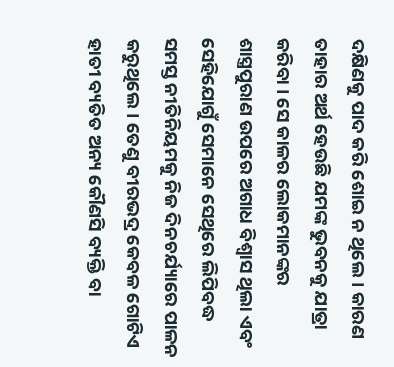ଦକ୍ଷିଣକୁ ପାଦ କରି ଶୋଇ ନ ଥିଲେ। କାରଣ ତାହାର ଅର୍ଥ ହେଉଛି ଯମଙ୍କ ଭୁବନକୁ ଯାତ୍ରା କରିବା । ସେ କାଳର ଲୋକମାନଙ୍କର ଶାସ୍ତ୍ରପୁରାଣ ଉପରେ ଅଗାଧ ବିଶ୍ବାସ ଥିଲା ଏବଂ ସେହିଯୋଗୁଁ ସେମାନେ ସେଥିରେ ଲିପିବଦ୍ଧ ସମସ୍ତ ନୀତିନିୟମକୁ ନିଜ ଦିନଚର୍ଯ୍ୟାରେ ପାଳନ କରୁଥିଲେ। ତେଣୁ ବୀରଭଦ୍ର କେବଳ ଗୋଟିଏ ହାତୀ ବ୍ୟତିତ ଅନ୍ୟ କୌଣସି ବ୍ୟକ୍ତି ବା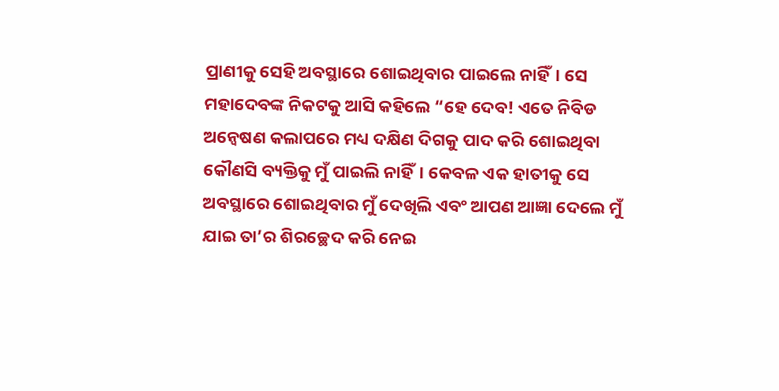ପ୍ରାଣୀକୁ ସେହି ଅବସ୍ଥାରେ ଶୋଇଥିବାର ପାଇଲେ ନାହିଁ। ସେ ମହାଦେବଙ୍କ ନିକଟକୁ ଆସି କହିଲେ “ହେ ଦେବ! ଏତେ ନିବିଡ ଅନ୍ବେଷଣ କଲାପରେ ମଧ୍ୟ ଦକ୍ଷିଣ ଦିଗକୁ ପାଦ କରି ଶୋଇଥିବା କୌଣସି ବ୍ୟକ୍ତିକୁ ମୁଁ ପାଇଲି ନାହିଁ। କେବଳ ଏକ ହାତୀକୁ ସେ ଅବସ୍ଥାରେ ଶୋଇଥିବାର ମୁଁ ଦେଖିଲି ଏବଂ ଆପଣ ଆଜ୍ଞା ଦେଲେ ମୁଁ ଯାଇ ତା’ର ଶିରଚ୍ଛେଦ କରି ନେଇ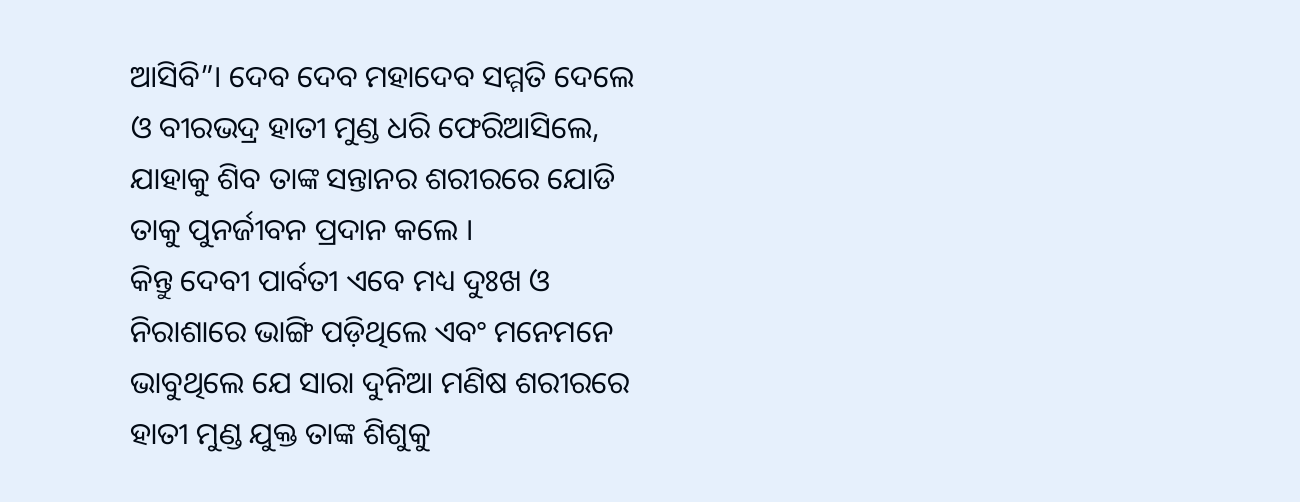ଆସିବି”। ଦେବ ଦେବ ମହାଦେବ ସମ୍ମତି ଦେଲେ ଓ ବୀରଭଦ୍ର ହାତୀ ମୁଣ୍ଡ ଧରି ଫେରିଆସିଲେ, ଯାହାକୁ ଶିବ ତାଙ୍କ ସନ୍ତାନର ଶରୀରରେ ଯୋଡି ତାକୁ ପୁନର୍ଜୀବନ ପ୍ରଦାନ କଲେ ।
କିନ୍ତୁ ଦେବୀ ପାର୍ବତୀ ଏବେ ମଧ୍ୟ ଦୁଃଖ ଓ ନିରାଶାରେ ଭାଙ୍ଗି ପଡ଼ିଥିଲେ ଏବଂ ମନେମନେ ଭାବୁଥିଲେ ଯେ ସାରା ଦୁନିଆ ମଣିଷ ଶରୀରରେ ହାତୀ ମୁଣ୍ଡ ଯୁକ୍ତ ତାଙ୍କ ଶିଶୁକୁ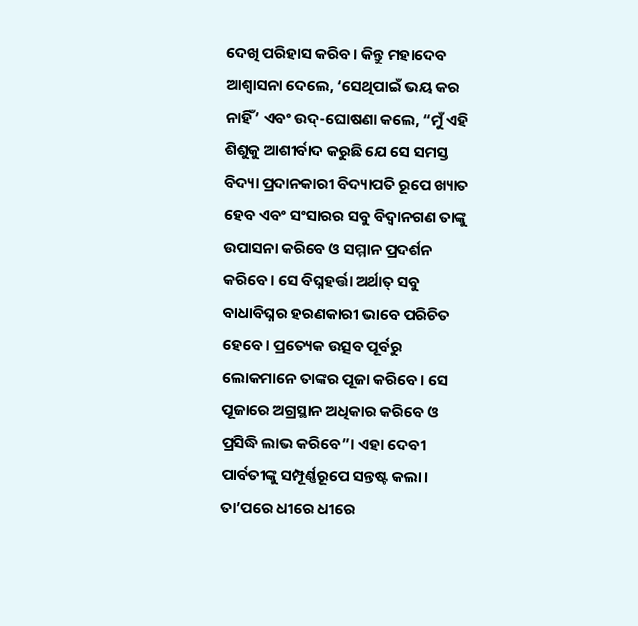ଦେଖି ପରିହାସ କରିବ। କିନ୍ତୁ ମହାଦେବ ଆଶ୍ବାସନା ଦେଲେ, ‘ସେଥିପାଇଁ ଭୟ କର ନାହିଁ’ ଏବଂ ଉଦ୍-ଘୋଷଣା କଲେ, “ମୁଁ ଏହି ଶିଶୁକୁ ଆଶୀର୍ବାଦ କରୁଛି ଯେ ସେ ସମସ୍ତ ବିଦ୍ୟା ପ୍ରଦାନକାରୀ ବିଦ୍ୟାପତି ରୂପେ ଖ୍ୟାତ ହେବ ଏବଂ ସଂସାରର ସବୁ ବିଦ୍ବାନଗଣ ତାଙ୍କୁ ଉପାସନା କରିବେ ଓ ସମ୍ମାନ ପ୍ରଦର୍ଶନ କରିବେ। ସେ ବିଘ୍ନହର୍ତ୍ତା ଅର୍ଥାତ୍ ସବୁ ବାଧାବିଘ୍ନର ହରଣକାରୀ ଭାବେ ପରିଚିତ ହେବେ। ପ୍ରତ୍ୟେକ ଉତ୍ସବ ପୂର୍ବରୁ ଲୋକମାନେ ତାଙ୍କର ପୂଜା କରିବେ। ସେ ପୂଜାରେ ଅଗ୍ରସ୍ଥାନ ଅଧିକାର କରିବେ ଓ ପ୍ରସିଦ୍ଧି ଲାଭ କରିବେ”। ଏହା ଦେବୀ ପାର୍ବତୀଙ୍କୁ ସମ୍ପୂର୍ଣ୍ଣରୂପେ ସନ୍ତଷ୍ଟ କଲା। ତା’ପରେ ଧୀରେ ଧୀରେ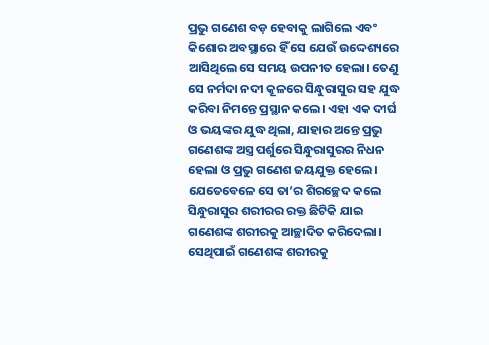ପ୍ରଭୁ ଗଣେଶ ବଡ଼ ହେବାକୁ ଲାଗିଲେ ଏବଂ କିଶୋର ଅବସ୍ଥାରେ ହିଁ ସେ ଯେଉଁ ଉଦ୍ଦେଶ୍ୟରେ ଆସିଥିଲେ ସେ ସମୟ ଉପନୀତ ହେଲା। ତେଣୁ ସେ ନର୍ମଦା ନଦୀ କୂଳରେ ସିନ୍ଧୁରାସୁର ସହ ଯୁଦ୍ଧ କରିବା ନିମନ୍ତେ ପ୍ରସ୍ଥାନ କଲେ। ଏହା ଏକ ଦୀର୍ଘ ଓ ଭୟଙ୍କର ଯୁଦ୍ଧ ଥିଲା, ଯାହାର ଅନ୍ତେ ପ୍ରଭୁ ଗଣେଶଙ୍କ ଅସ୍ତ୍ର ପର୍ଶୁରେ ସିନ୍ଧୁରାସୁରର ନିଧନ ହେଲା ଓ ପ୍ରଭୁ ଗଣେଶ ଜୟଯୁକ୍ତ ହେଲେ। ଯେତେବେଳେ ସେ ତା’ର ଶିରଚ୍ଛେଦ କଲେ ସିନ୍ଧୁରାସୁର ଶରୀରର ରକ୍ତ ଛିଟିକି ଯାଇ ଗଣେଶଙ୍କ ଶରୀରକୁ ଆଚ୍ଛାଦିତ କରିଦେଲା। ସେଥିପାଇଁ ଗଣେଶଙ୍କ ଶରୀରକୁ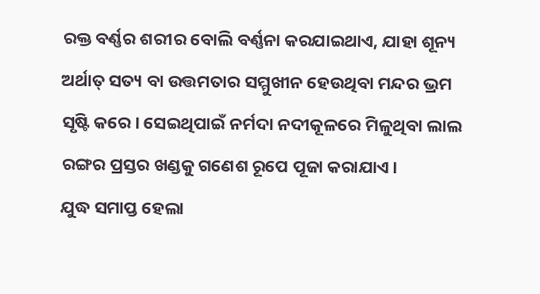ରକ୍ତ ବର୍ଣ୍ଣର ଶରୀର ବୋଲି ବର୍ଣ୍ଣନା କରଯାଇଥାଏ, ଯାହା ଶୂନ୍ୟ ଅର୍ଥାତ୍ ସତ୍ୟ ବା ଉତ୍ତମତାର ସମ୍ମୁଖୀନ ହେଉଥିବା ମନ୍ଦର ଭ୍ରମ ସୃଷ୍ଟି କରେ। ସେଇଥିପାଇଁ ନର୍ମଦା ନଦୀକୂଳରେ ମିଳୁଥିବା ଲାଲ ରଙ୍ଗର ପ୍ରସ୍ତର ଖଣ୍ଡକୁ ଗଣେଶ ରୂପେ ପୂଜା କରାଯାଏ।
ଯୁଦ୍ଧ ସମାପ୍ତ ହେଲା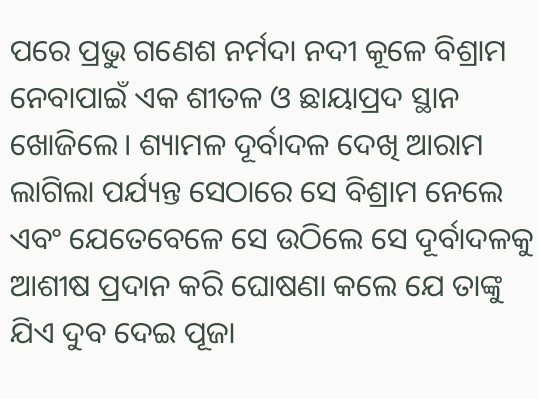ପରେ ପ୍ରଭୁ ଗଣେଶ ନର୍ମଦା ନଦୀ କୂଳେ ବିଶ୍ରାମ ନେବାପାଇଁ ଏକ ଶୀତଳ ଓ ଛାୟାପ୍ରଦ ସ୍ଥାନ ଖୋଜିଲେ। ଶ୍ୟାମଳ ଦୂର୍ବାଦଳ ଦେଖି ଆରାମ ଲାଗିଲା ପର୍ଯ୍ୟନ୍ତ ସେଠାରେ ସେ ବିଶ୍ରାମ ନେଲେ ଏବଂ ଯେତେବେଳେ ସେ ଉଠିଲେ ସେ ଦୂର୍ବାଦଳକୁ ଆଶୀଷ ପ୍ରଦାନ କରି ଘୋଷଣା କଲେ ଯେ ତାଙ୍କୁ ଯିଏ ଦୁବ ଦେଇ ପୂଜା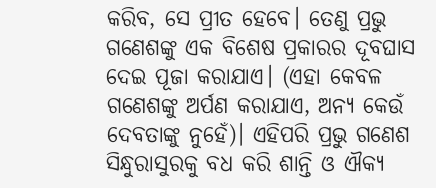କରିବ, ସେ ପ୍ରୀତ ହେବେ। ତେଣୁ ପ୍ରଭୁ ଗଣେଶଙ୍କୁ ଏକ ବିଶେଷ ପ୍ରକାରର ଦୂବଘାସ ଦେଇ ପୂଜା କରାଯାଏ। (ଏହା କେବଳ ଗଣେଶଙ୍କୁ ଅର୍ପଣ କରାଯାଏ, ଅନ୍ୟ କେଉଁ ଦେବତାଙ୍କୁ ନୁହେଁ)। ଏହିପରି ପ୍ରଭୁ ଗଣେଶ ସିନ୍ଧୁରାସୁରକୁ ବଧ କରି ଶାନ୍ତି ଓ ଐକ୍ୟ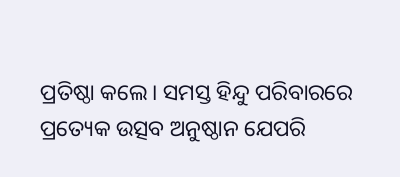ପ୍ରତିଷ୍ଠା କଲେ। ସମସ୍ତ ହିନ୍ଦୁ ପରିବାରରେ ପ୍ରତ୍ୟେକ ଉତ୍ସବ ଅନୁଷ୍ଠାନ ଯେପରି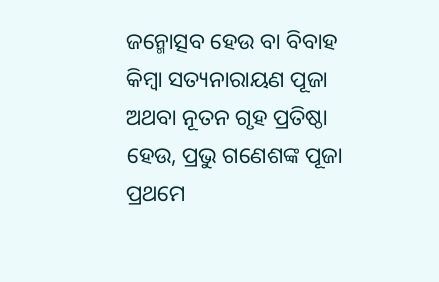ଜନ୍ମୋତ୍ସବ ହେଉ ବା ବିବାହ କିମ୍ବା ସତ୍ୟନାରାୟଣ ପୂଜା ଅଥବା ନୂତନ ଗୃହ ପ୍ରତିଷ୍ଠା ହେଉ, ପ୍ରଭୁ ଗଣେଶଙ୍କ ପୂଜା ପ୍ରଥମେ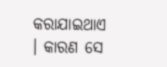କରାଯାଇଥାଏ । କାରଣ ସେ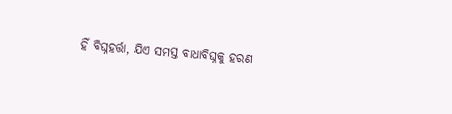ହିଁ ବିଘ୍ନହର୍ତ୍ତା, ଯିଏ ସମସ୍ତ ବାଧାବିଘ୍ନକୁ ହରଣ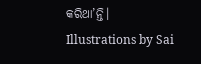କରିଥା’ନ୍ତି।
Illustrations by Sai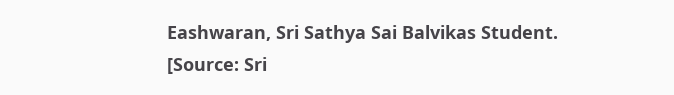Eashwaran, Sri Sathya Sai Balvikas Student.
[Source: Sri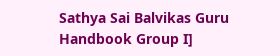Sathya Sai Balvikas Guru Handbook Group I]